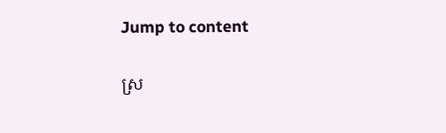Jump to content

ស្រ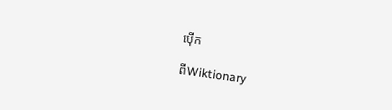ប៉ើក

ពីWiktionary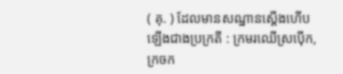( គុ. ) ដែលមានសណ្ឋានស្ដើងហើបឡើងជាងប្រក្រតី : ក្រមរឈើស្រប៉ើក, ក្រចក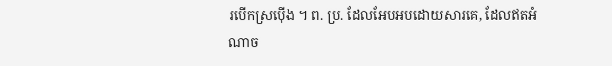របើកស្រប៉ើង ។ ព. ប្រ. ដែលអែបអបដោយសារគេ, ដែលឥតអំណាច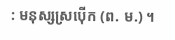: មនុស្សស្រប៉ើក (ព. ម.) ។